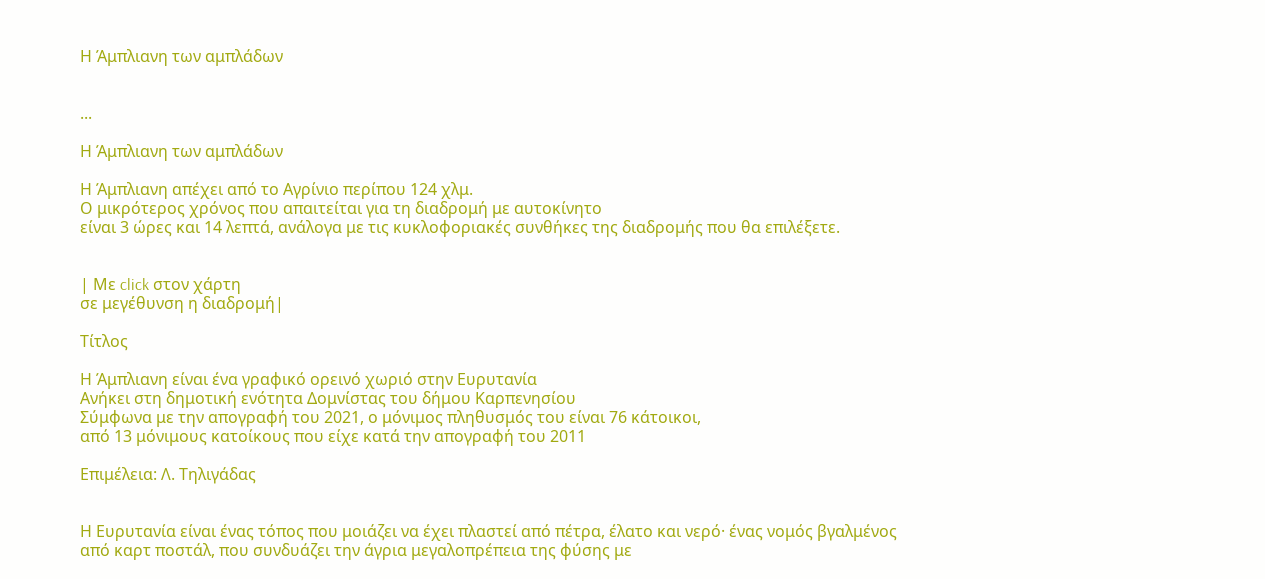Η Άμπλιανη των αμπλάδων


...

Η Άμπλιανη των αμπλάδων

Η Άμπλιανη απέχει από το Αγρίνιο περίπου 124 χλμ.
Ο μικρότερος χρόνος που απαιτείται για τη διαδρομή με αυτοκίνητο
είναι 3 ώρες και 14 λεπτά, ανάλογα με τις κυκλοφοριακές συνθήκες της διαδρομής που θα επιλέξετε.


| Με click στον χάρτη
σε μεγέθυνση η διαδρομή|

Tίτλος

Η Άμπλιανη είναι ένα γραφικό ορεινό χωριό στην Ευρυτανία
Ανήκει στη δημοτική ενότητα Δομνίστας του δήμου Καρπενησίου
Σύμφωνα με την απογραφή του 2021, ο μόνιμος πληθυσμός του είναι 76 κάτοικοι,
από 13 μόνιμους κατοίκους που είχε κατά την απογραφή του 2011

Επιμέλεια: Λ. Τηλιγάδας


Η Ευρυτανία είναι ένας τόπος που μοιάζει να έχει πλαστεί από πέτρα, έλατο και νερό· ένας νομός βγαλμένος από καρτ ποστάλ, που συνδυάζει την άγρια μεγαλοπρέπεια της φύσης με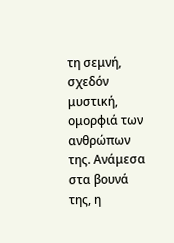τη σεμνή, σχεδόν μυστική, ομορφιά των ανθρώπων της. Ανάμεσα στα βουνά της, η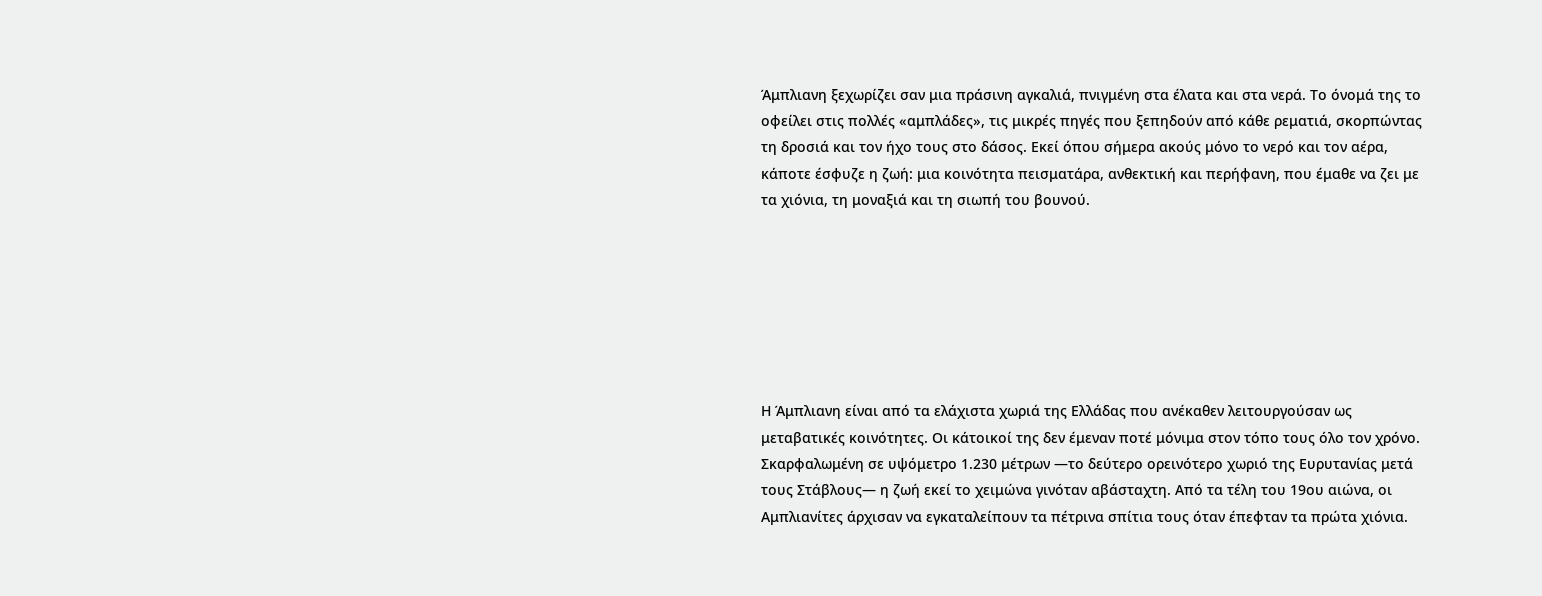Άμπλιανη ξεχωρίζει σαν μια πράσινη αγκαλιά, πνιγμένη στα έλατα και στα νερά. Το όνομά της το οφείλει στις πολλές «αμπλάδες», τις μικρές πηγές που ξεπηδούν από κάθε ρεματιά, σκορπώντας τη δροσιά και τον ήχο τους στο δάσος. Εκεί όπου σήμερα ακούς μόνο το νερό και τον αέρα, κάποτε έσφυζε η ζωή: μια κοινότητα πεισματάρα, ανθεκτική και περήφανη, που έμαθε να ζει με τα χιόνια, τη μοναξιά και τη σιωπή του βουνού.







Η Άμπλιανη είναι από τα ελάχιστα χωριά της Ελλάδας που ανέκαθεν λειτουργούσαν ως μεταβατικές κοινότητες. Οι κάτοικοί της δεν έμεναν ποτέ μόνιμα στον τόπο τους όλο τον χρόνο. Σκαρφαλωμένη σε υψόμετρο 1.230 μέτρων —το δεύτερο ορεινότερο χωριό της Ευρυτανίας μετά τους Στάβλους— η ζωή εκεί το χειμώνα γινόταν αβάσταχτη. Από τα τέλη του 19ου αιώνα, οι Αμπλιανίτες άρχισαν να εγκαταλείπουν τα πέτρινα σπίτια τους όταν έπεφταν τα πρώτα χιόνια.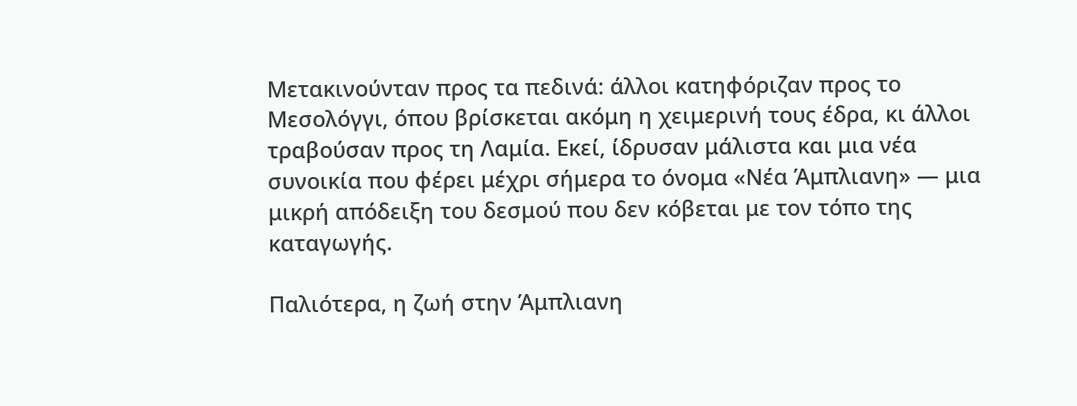Μετακινούνταν προς τα πεδινά: άλλοι κατηφόριζαν προς το Μεσολόγγι, όπου βρίσκεται ακόμη η χειμερινή τους έδρα, κι άλλοι τραβούσαν προς τη Λαμία. Εκεί, ίδρυσαν μάλιστα και μια νέα συνοικία που φέρει μέχρι σήμερα το όνομα «Νέα Άμπλιανη» — μια μικρή απόδειξη του δεσμού που δεν κόβεται με τον τόπο της καταγωγής.

Παλιότερα, η ζωή στην Άμπλιανη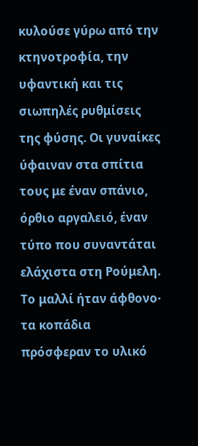κυλούσε γύρω από την κτηνοτροφία, την υφαντική και τις σιωπηλές ρυθμίσεις της φύσης. Οι γυναίκες ύφαιναν στα σπίτια τους με έναν σπάνιο, όρθιο αργαλειό, έναν τύπο που συναντάται ελάχιστα στη Ρούμελη. Το μαλλί ήταν άφθονο· τα κοπάδια πρόσφεραν το υλικό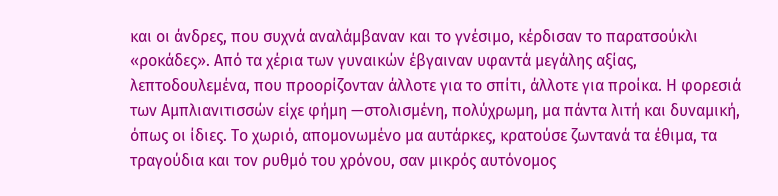και οι άνδρες, που συχνά αναλάμβαναν και το γνέσιμο, κέρδισαν το παρατσούκλι «ροκάδες». Από τα χέρια των γυναικών έβγαιναν υφαντά μεγάλης αξίας, λεπτοδουλεμένα, που προορίζονταν άλλοτε για το σπίτι, άλλοτε για προίκα. Η φορεσιά των Αμπλιανιτισσών είχε φήμη —στολισμένη, πολύχρωμη, μα πάντα λιτή και δυναμική, όπως οι ίδιες. Το χωριό, απομονωμένο μα αυτάρκες, κρατούσε ζωντανά τα έθιμα, τα τραγούδια και τον ρυθμό του χρόνου, σαν μικρός αυτόνομος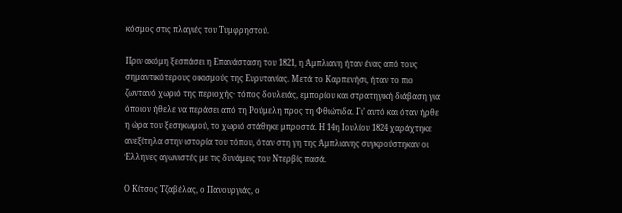κόσμος στις πλαγιές του Τυμφρηστού.

Πριν ακόμη ξεσπάσει η Επανάσταση του 1821, η Άμπλιανη ήταν ένας από τους σημαντικότερους οικισμούς της Ευρυτανίας. Μετά το Καρπενήσι, ήταν το πιο ζωντανό χωριό της περιοχής· τόπος δουλειάς, εμπορίου και στρατηγική διάβαση για όποιον ήθελε να περάσει από τη Ρούμελη προς τη Φθιώτιδα. Γι’ αυτό και όταν ήρθε η ώρα του ξεσηκωμού, το χωριό στάθηκε μπροστά. Η 14η Ιουλίου 1824 χαράχτηκε ανεξίτηλα στην ιστορία του τόπου, όταν στη γη της Άμπλιανης συγκρούστηκαν οι Έλληνες αγωνιστές με τις δυνάμεις του Ντερβίς πασά.

Ο Κίτσος Τζαβέλας, ο Πανουργιάς, ο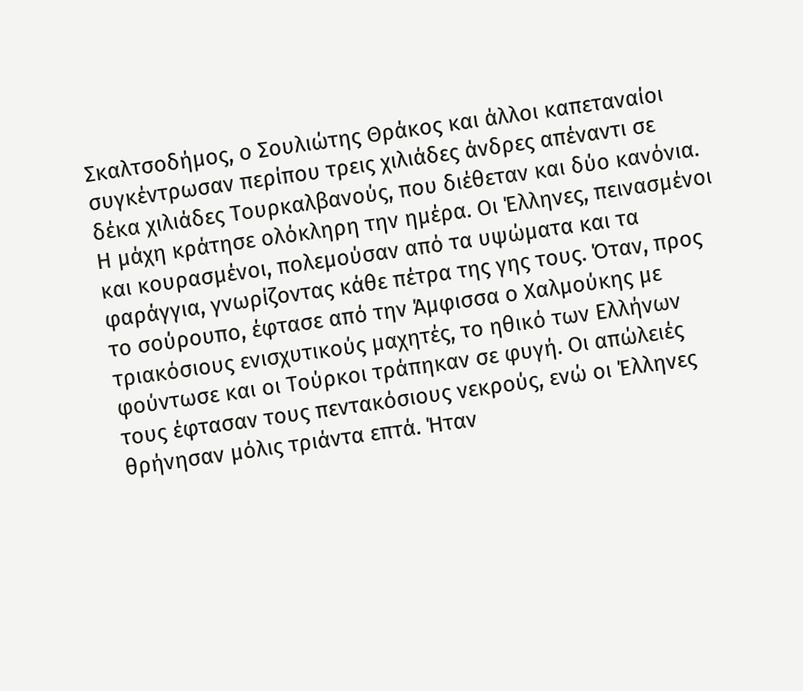Σκαλτσοδήμος, ο Σουλιώτης Θράκος και άλλοι καπεταναίοι συγκέντρωσαν περίπου τρεις χιλιάδες άνδρες απέναντι σε δέκα χιλιάδες Τουρκαλβανούς, που διέθεταν και δύο κανόνια. Η μάχη κράτησε ολόκληρη την ημέρα. Οι Έλληνες, πεινασμένοι και κουρασμένοι, πολεμούσαν από τα υψώματα και τα φαράγγια, γνωρίζοντας κάθε πέτρα της γης τους. Όταν, προς το σούρουπο, έφτασε από την Άμφισσα ο Χαλμούκης με τριακόσιους ενισχυτικούς μαχητές, το ηθικό των Ελλήνων φούντωσε και οι Τούρκοι τράπηκαν σε φυγή. Οι απώλειές τους έφτασαν τους πεντακόσιους νεκρούς, ενώ οι Έλληνες θρήνησαν μόλις τριάντα επτά. Ήταν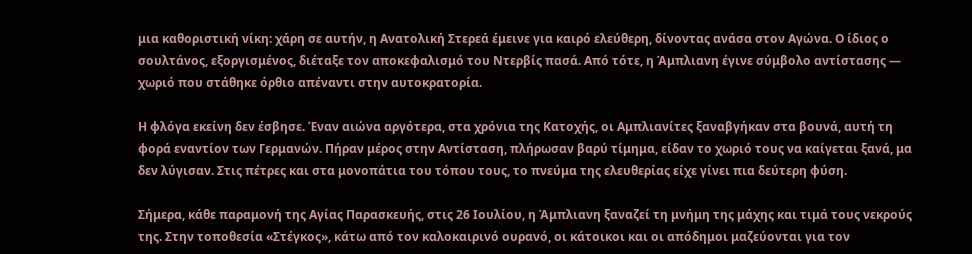μια καθοριστική νίκη: χάρη σε αυτήν, η Ανατολική Στερεά έμεινε για καιρό ελεύθερη, δίνοντας ανάσα στον Αγώνα. Ο ίδιος ο σουλτάνος, εξοργισμένος, διέταξε τον αποκεφαλισμό του Ντερβίς πασά. Από τότε, η Άμπλιανη έγινε σύμβολο αντίστασης — χωριό που στάθηκε όρθιο απέναντι στην αυτοκρατορία.

Η φλόγα εκείνη δεν έσβησε. Έναν αιώνα αργότερα, στα χρόνια της Κατοχής, οι Αμπλιανίτες ξαναβγήκαν στα βουνά, αυτή τη φορά εναντίον των Γερμανών. Πήραν μέρος στην Αντίσταση, πλήρωσαν βαρύ τίμημα, είδαν το χωριό τους να καίγεται ξανά, μα δεν λύγισαν. Στις πέτρες και στα μονοπάτια του τόπου τους, το πνεύμα της ελευθερίας είχε γίνει πια δεύτερη φύση.

Σήμερα, κάθε παραμονή της Αγίας Παρασκευής, στις 26 Ιουλίου, η Άμπλιανη ξαναζεί τη μνήμη της μάχης και τιμά τους νεκρούς της. Στην τοποθεσία «Στέγκος», κάτω από τον καλοκαιρινό ουρανό, οι κάτοικοι και οι απόδημοι μαζεύονται για τον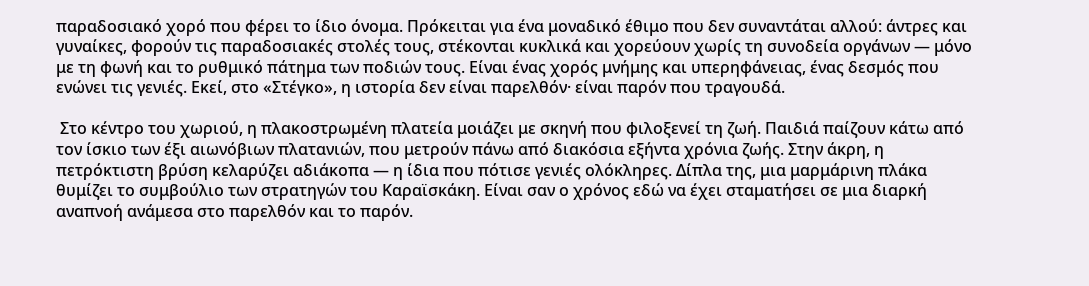παραδοσιακό χορό που φέρει το ίδιο όνομα. Πρόκειται για ένα μοναδικό έθιμο που δεν συναντάται αλλού: άντρες και γυναίκες, φορούν τις παραδοσιακές στολές τους, στέκονται κυκλικά και χορεύουν χωρίς τη συνοδεία οργάνων — μόνο με τη φωνή και το ρυθμικό πάτημα των ποδιών τους. Είναι ένας χορός μνήμης και υπερηφάνειας, ένας δεσμός που ενώνει τις γενιές. Εκεί, στο «Στέγκο», η ιστορία δεν είναι παρελθόν· είναι παρόν που τραγουδά.

 Στο κέντρο του χωριού, η πλακοστρωμένη πλατεία μοιάζει με σκηνή που φιλοξενεί τη ζωή. Παιδιά παίζουν κάτω από τον ίσκιο των έξι αιωνόβιων πλατανιών, που μετρούν πάνω από διακόσια εξήντα χρόνια ζωής. Στην άκρη, η πετρόκτιστη βρύση κελαρύζει αδιάκοπα — η ίδια που πότισε γενιές ολόκληρες. Δίπλα της, μια μαρμάρινη πλάκα θυμίζει το συμβούλιο των στρατηγών του Καραϊσκάκη. Είναι σαν ο χρόνος εδώ να έχει σταματήσει σε μια διαρκή αναπνοή ανάμεσα στο παρελθόν και το παρόν.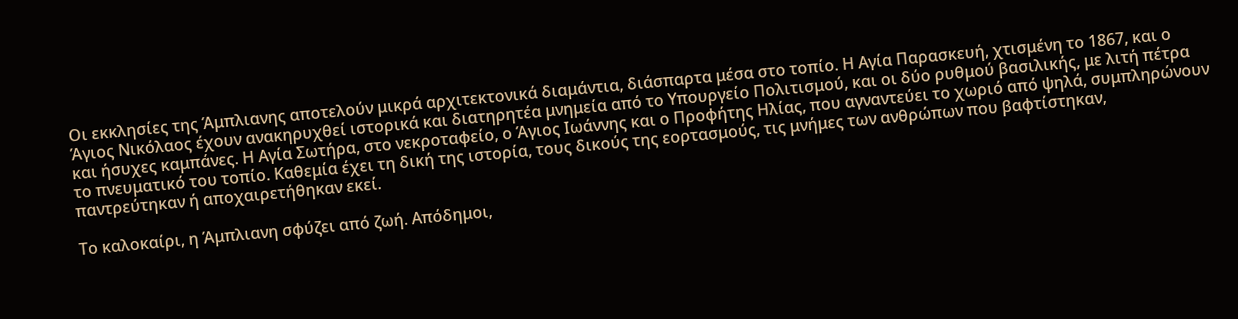Οι εκκλησίες της Άμπλιανης αποτελούν μικρά αρχιτεκτονικά διαμάντια, διάσπαρτα μέσα στο τοπίο. Η Αγία Παρασκευή, χτισμένη το 1867, και ο Άγιος Νικόλαος έχουν ανακηρυχθεί ιστορικά και διατηρητέα μνημεία από το Υπουργείο Πολιτισμού, και οι δύο ρυθμού βασιλικής, με λιτή πέτρα και ήσυχες καμπάνες. Η Αγία Σωτήρα, στο νεκροταφείο, ο Άγιος Ιωάννης και ο Προφήτης Ηλίας, που αγναντεύει το χωριό από ψηλά, συμπληρώνουν το πνευματικό του τοπίο. Καθεμία έχει τη δική της ιστορία, τους δικούς της εορτασμούς, τις μνήμες των ανθρώπων που βαφτίστηκαν, παντρεύτηκαν ή αποχαιρετήθηκαν εκεί.

Το καλοκαίρι, η Άμπλιανη σφύζει από ζωή. Απόδημοι,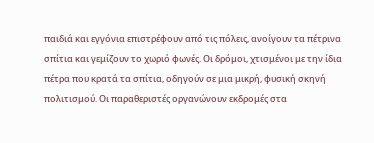παιδιά και εγγόνια επιστρέφουν από τις πόλεις, ανοίγουν τα πέτρινα σπίτια και γεμίζουν το χωριό φωνές. Οι δρόμοι, χτισμένοι με την ίδια πέτρα που κρατά τα σπίτια, οδηγούν σε μια μικρή, φυσική σκηνή πολιτισμού. Οι παραθεριστές οργανώνουν εκδρομές στα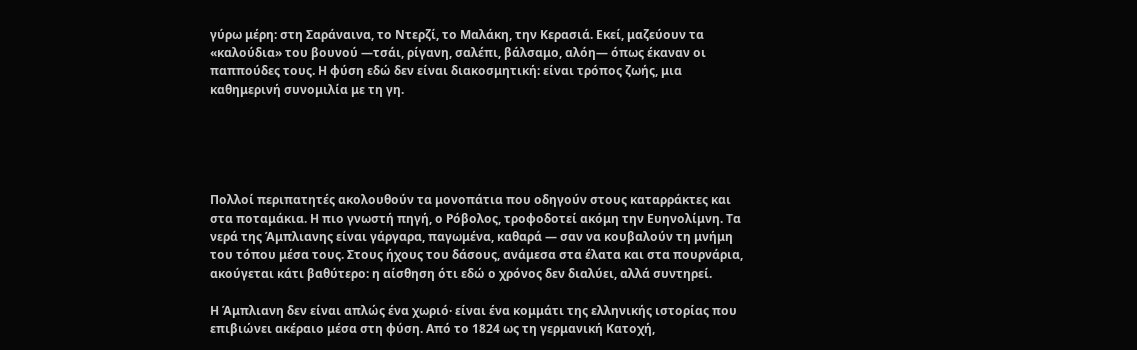γύρω μέρη: στη Σαράναινα, το Ντερζί, το Μαλάκη, την Κερασιά. Εκεί, μαζεύουν τα «καλούδια» του βουνού —τσάι, ρίγανη, σαλέπι, βάλσαμο, αλόη— όπως έκαναν οι παππούδες τους. Η φύση εδώ δεν είναι διακοσμητική: είναι τρόπος ζωής, μια καθημερινή συνομιλία με τη γη.





Πολλοί περιπατητές ακολουθούν τα μονοπάτια που οδηγούν στους καταρράκτες και στα ποταμάκια. Η πιο γνωστή πηγή, ο Ρόβολος, τροφοδοτεί ακόμη την Ευηνολίμνη. Τα νερά της Άμπλιανης είναι γάργαρα, παγωμένα, καθαρά — σαν να κουβαλούν τη μνήμη του τόπου μέσα τους. Στους ήχους του δάσους, ανάμεσα στα έλατα και στα πουρνάρια, ακούγεται κάτι βαθύτερο: η αίσθηση ότι εδώ ο χρόνος δεν διαλύει, αλλά συντηρεί.

Η Άμπλιανη δεν είναι απλώς ένα χωριό· είναι ένα κομμάτι της ελληνικής ιστορίας που επιβιώνει ακέραιο μέσα στη φύση. Από το 1824 ως τη γερμανική Κατοχή,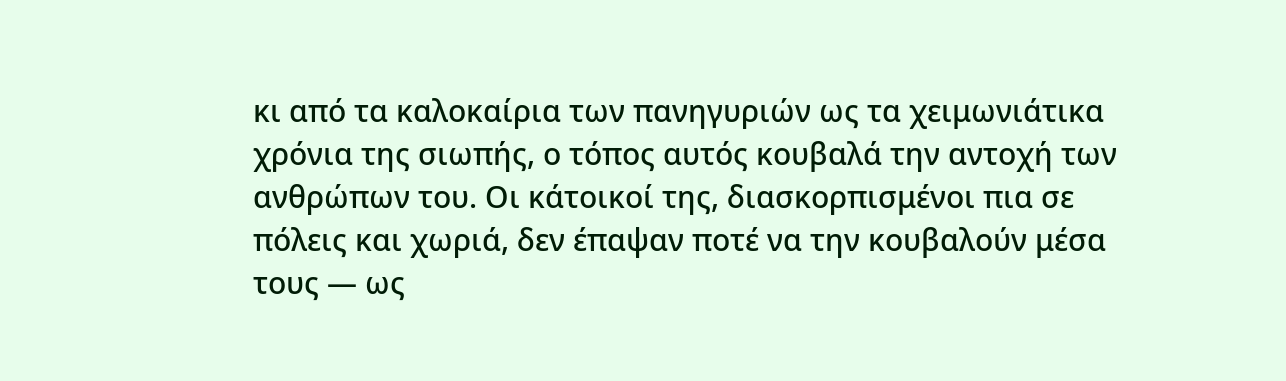κι από τα καλοκαίρια των πανηγυριών ως τα χειμωνιάτικα χρόνια της σιωπής, ο τόπος αυτός κουβαλά την αντοχή των ανθρώπων του. Οι κάτοικοί της, διασκορπισμένοι πια σε πόλεις και χωριά, δεν έπαψαν ποτέ να την κουβαλούν μέσα τους — ως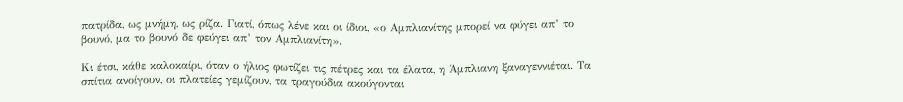πατρίδα, ως μνήμη, ως ρίζα. Γιατί, όπως λένε και οι ίδιοι, «ο Αμπλιανίτης μπορεί να φύγει απ’ το βουνό, μα το βουνό δε φεύγει απ’ τον Αμπλιανίτη».

Κι έτσι, κάθε καλοκαίρι, όταν ο ήλιος φωτίζει τις πέτρες και τα έλατα, η Άμπλιανη ξαναγεννιέται. Τα σπίτια ανοίγουν, οι πλατείες γεμίζουν, τα τραγούδια ακούγονται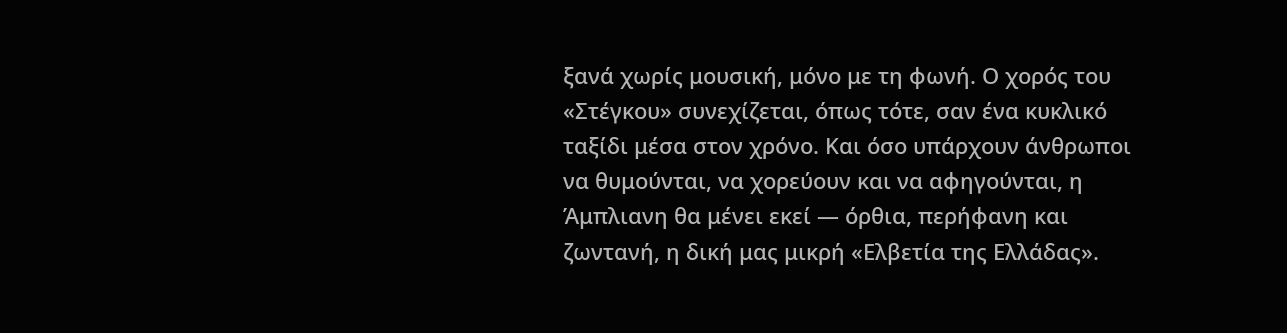ξανά χωρίς μουσική, μόνο με τη φωνή. Ο χορός του «Στέγκου» συνεχίζεται, όπως τότε, σαν ένα κυκλικό ταξίδι μέσα στον χρόνο. Και όσο υπάρχουν άνθρωποι να θυμούνται, να χορεύουν και να αφηγούνται, η Άμπλιανη θα μένει εκεί — όρθια, περήφανη και ζωντανή, η δική μας μικρή «Ελβετία της Ελλάδας».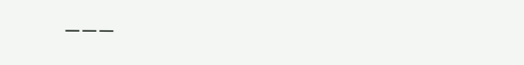———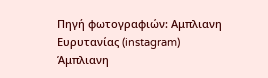Πηγή φωτογραφιών: Αμπλιανη Ευρυτανίας (instagram)
Άμπλιανη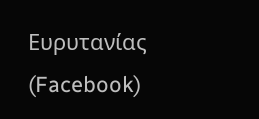Eυρυτανίας (Facebook)